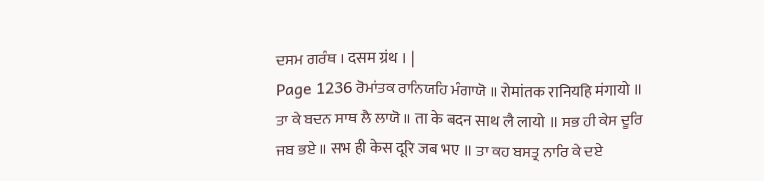ਦਸਮ ਗਰੰਥ । दसम ग्रंथ । |
Page 1236 ਰੋਮਾਂਤਕ ਰਾਨਿਯਹਿ ਮੰਗਾਯੋ ॥ रोमांतक रानियहि मंगायो ॥ ਤਾ ਕੇ ਬਦਨ ਸਾਥ ਲੈ ਲਾਯੋ ॥ ता के बदन साथ लै लायो ॥ ਸਭ ਹੀ ਕੇਸ ਦੂਰਿ ਜਬ ਭਏ ॥ सभ ही केस दूरि जब भए ॥ ਤਾ ਕਹ ਬਸਤ੍ਰ ਨਾਰਿ ਕੇ ਦਏ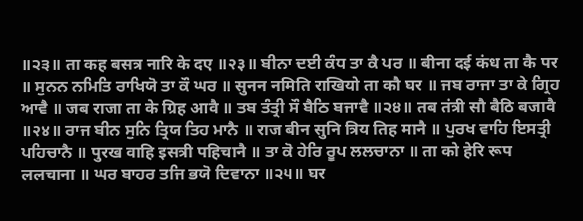॥੨੩॥ ता कह बसत्र नारि के दए ॥२३॥ ਬੀਨਾ ਦਈ ਕੰਧ ਤਾ ਕੈ ਪਰ ॥ बीना दई कंध ता कै पर ॥ ਸੁਨਨ ਨਮਿਤਿ ਰਾਖਿਯੋ ਤਾ ਕੌ ਘਰ ॥ सुनन नमिति राखियो ता कौ घर ॥ ਜਬ ਰਾਜਾ ਤਾ ਕੇ ਗ੍ਰਿਹ ਆਵੈ ॥ जब राजा ता के ग्रिह आवै ॥ ਤਬ ਤੰਤ੍ਰੀ ਸੌ ਬੈਠਿ ਬਜਾਵੈ ॥੨੪॥ तब तंत्री सौ बैठि बजावै ॥२४॥ ਰਾਜ ਬੀਨ ਸੁਨਿ ਤ੍ਰਿਯ ਤਿਹ ਮਾਨੈ ॥ राज बीन सुनि त्रिय तिह मानै ॥ ਪੁਰਖ ਵਾਹਿ ਇਸਤ੍ਰੀ ਪਹਿਚਾਨੈ ॥ पुरख वाहि इसत्री पहिचानै ॥ ਤਾ ਕੋ ਹੇਰਿ ਰੂਪ ਲਲਚਾਨਾ ॥ ता को हेरि रूप ललचाना ॥ ਘਰ ਬਾਹਰ ਤਜਿ ਭਯੋ ਦਿਵਾਨਾ ॥੨੫॥ घर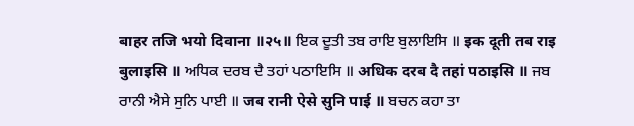बाहर तजि भयो दिवाना ॥२५॥ ਇਕ ਦੂਤੀ ਤਬ ਰਾਇ ਬੁਲਾਇਸਿ ॥ इक दूती तब राइ बुलाइसि ॥ ਅਧਿਕ ਦਰਬ ਦੈ ਤਹਾਂ ਪਠਾਇਸਿ ॥ अधिक दरब दै तहां पठाइसि ॥ ਜਬ ਰਾਨੀ ਐਸੇ ਸੁਨਿ ਪਾਈ ॥ जब रानी ऐसे सुनि पाई ॥ ਬਚਨ ਕਹਾ ਤਾ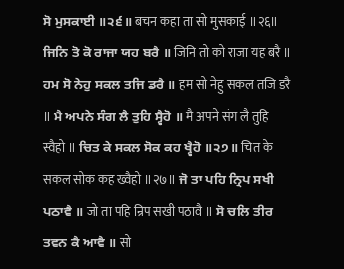ਸੋ ਮੁਸਕਾਈ ॥੨੬॥ बचन कहा ता सो मुसकाई ॥२६॥ ਜਿਨਿ ਤੋ ਕੋ ਰਾਜਾ ਯਹ ਬਰੈ ॥ जिनि तो को राजा यह बरै ॥ ਹਮ ਸੋ ਨੇਹੁ ਸਕਲ ਤਜਿ ਡਰੈ ॥ हम सो नेहु सकल तजि डरै ॥ ਮੈ ਅਪਨੇ ਸੰਗ ਲੈ ਤੁਹਿ ਸ੍ਵੈਹੋ ॥ मै अपने संग लै तुहि स्वैहो ॥ ਚਿਤ ਕੇ ਸਕਲ ਸੋਕ ਕਹ ਖ੍ਵੈਹੋ ॥੨੭॥ चित के सकल सोक कह ख्वैहो ॥२७॥ ਜੋ ਤਾ ਪਹਿ ਨ੍ਰਿਪ ਸਖੀ ਪਠਾਵੈ ॥ जो ता पहि न्रिप सखी पठावै ॥ ਸੋ ਚਲਿ ਤੀਰ ਤਵਨ ਕੈ ਆਵੈ ॥ सो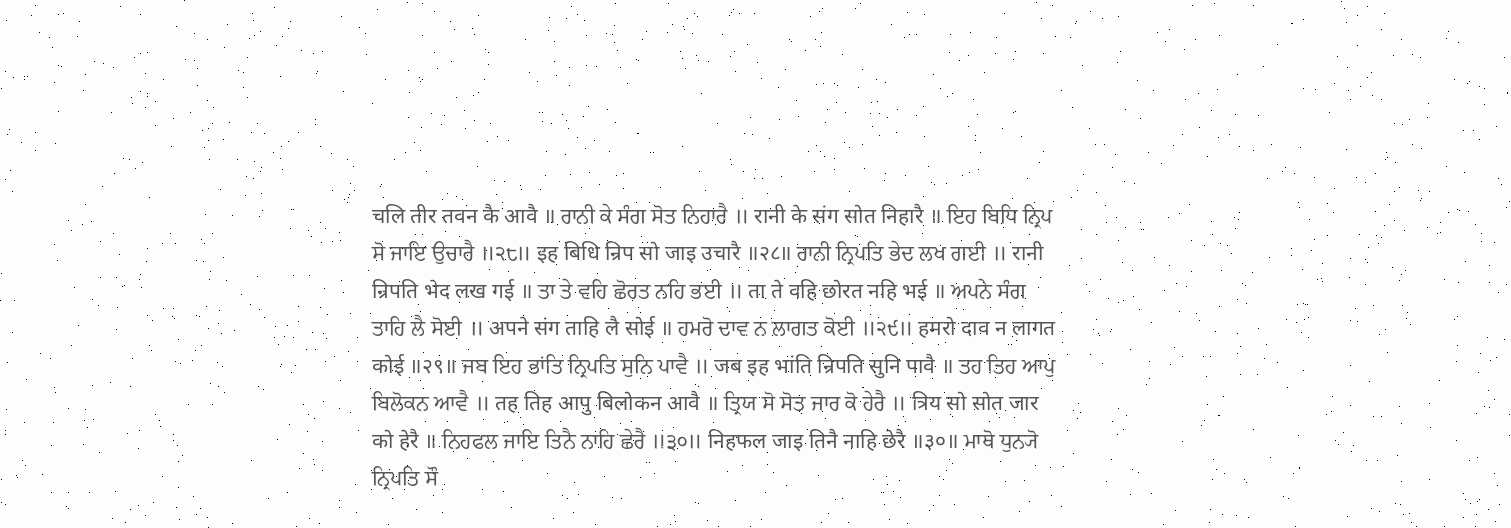चलि तीर तवन कै आवै ॥ ਰਾਨੀ ਕੇ ਸੰਗ ਸੋਤ ਨਿਹਾਰੈ ॥ रानी के संग सोत निहारै ॥ ਇਹ ਬਿਧਿ ਨ੍ਰਿਪ ਸੋ ਜਾਇ ਉਚਾਰੈ ॥੨੮॥ इह बिधि न्रिप सो जाइ उचारै ॥२८॥ ਰਾਨੀ ਨ੍ਰਿਪਤਿ ਭੇਦ ਲਖ ਗਈ ॥ रानी न्रिपति भेद लख गई ॥ ਤਾ ਤੇ ਵਹਿ ਛੋਰਤ ਨਹਿ ਭਈ ॥ ता ते वहि छोरत नहि भई ॥ ਅਪਨੇ ਸੰਗ ਤਾਹਿ ਲੈ ਸੋਈ ॥ अपने संग ताहि लै सोई ॥ ਹਮਰੋ ਦਾਵ ਨ ਲਾਗਤ ਕੋਈ ॥੨੯॥ हमरो दाव न लागत कोई ॥२९॥ ਜਬ ਇਹ ਭਾਂਤਿ ਨ੍ਰਿਪਤਿ ਸੁਨਿ ਪਾਵੈ ॥ जब इह भांति न्रिपति सुनि पावै ॥ ਤਹ ਤਿਹ ਆਪੁ ਬਿਲੋਕਨ ਆਵੈ ॥ तह तिह आपु बिलोकन आवै ॥ ਤ੍ਰਿਯ ਸੋ ਸੋਤ ਜਾਰ ਕੋ ਹੇਰੈ ॥ त्रिय सो सोत जार को हेरै ॥ ਨਿਹਫਲ ਜਾਇ ਤਿਨੈ ਨਾਹਿ ਛੇਰੈ ॥੩੦॥ निहफल जाइ तिनै नाहि छेरै ॥३०॥ ਮਾਥੋ ਧੁਨ੍ਯੋ ਨ੍ਰਿਪਤਿ ਸੌ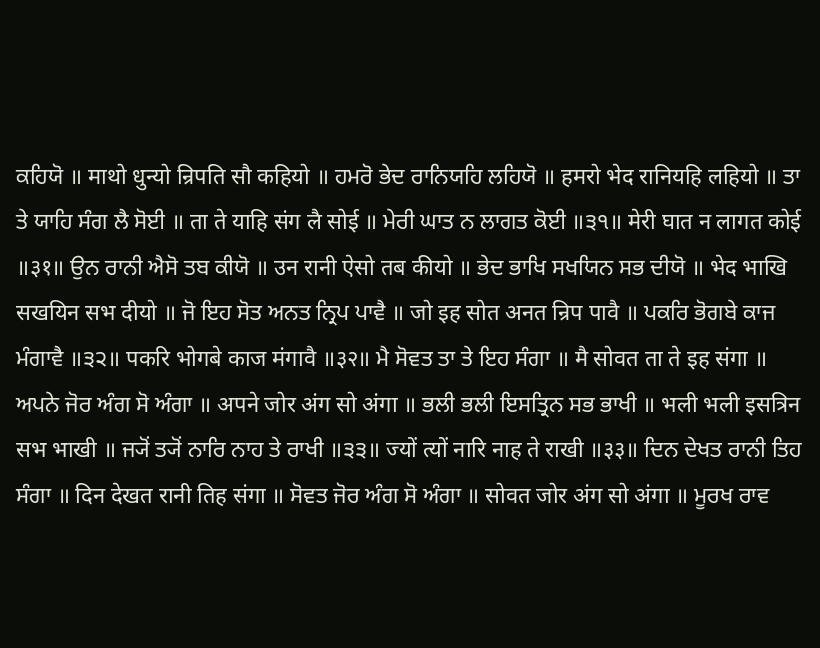ਕਹਿਯੋ ॥ माथो धुन्यो न्रिपति सौ कहियो ॥ ਹਮਰੋ ਭੇਦ ਰਾਨਿਯਹਿ ਲਹਿਯੋ ॥ हमरो भेद रानियहि लहियो ॥ ਤਾ ਤੇ ਯਾਹਿ ਸੰਗ ਲੈ ਸੋਈ ॥ ता ते याहि संग लै सोई ॥ ਮੇਰੀ ਘਾਤ ਨ ਲਾਗਤ ਕੋਈ ॥੩੧॥ मेरी घात न लागत कोई ॥३१॥ ਉਨ ਰਾਨੀ ਐਸੋ ਤਬ ਕੀਯੋ ॥ उन रानी ऐसो तब कीयो ॥ ਭੇਦ ਭਾਖਿ ਸਖਯਿਨ ਸਭ ਦੀਯੋ ॥ भेद भाखि सखयिन सभ दीयो ॥ ਜੋ ਇਹ ਸੋਤ ਅਨਤ ਨ੍ਰਿਪ ਪਾਵੈ ॥ जो इह सोत अनत न्रिप पावै ॥ ਪਕਰਿ ਭੋਗਬੇ ਕਾਜ ਮੰਗਾਵੈ ॥੩੨॥ पकरि भोगबे काज मंगावै ॥३२॥ ਮੈ ਸੋਵਤ ਤਾ ਤੇ ਇਹ ਸੰਗਾ ॥ मै सोवत ता ते इह संगा ॥ ਅਪਨੇ ਜੋਰ ਅੰਗ ਸੋ ਅੰਗਾ ॥ अपने जोर अंग सो अंगा ॥ ਭਲੀ ਭਲੀ ਇਸਤ੍ਰਿਨ ਸਭ ਭਾਖੀ ॥ भली भली इसत्रिन सभ भाखी ॥ ਜ੍ਯੋਂ ਤ੍ਯੋਂ ਨਾਰਿ ਨਾਹ ਤੇ ਰਾਖੀ ॥੩੩॥ ज्यों त्यों नारि नाह ते राखी ॥३३॥ ਦਿਨ ਦੇਖਤ ਰਾਨੀ ਤਿਹ ਸੰਗਾ ॥ दिन देखत रानी तिह संगा ॥ ਸੋਵਤ ਜੋਰ ਅੰਗ ਸੋ ਅੰਗਾ ॥ सोवत जोर अंग सो अंगा ॥ ਮੂਰਖ ਰਾਵ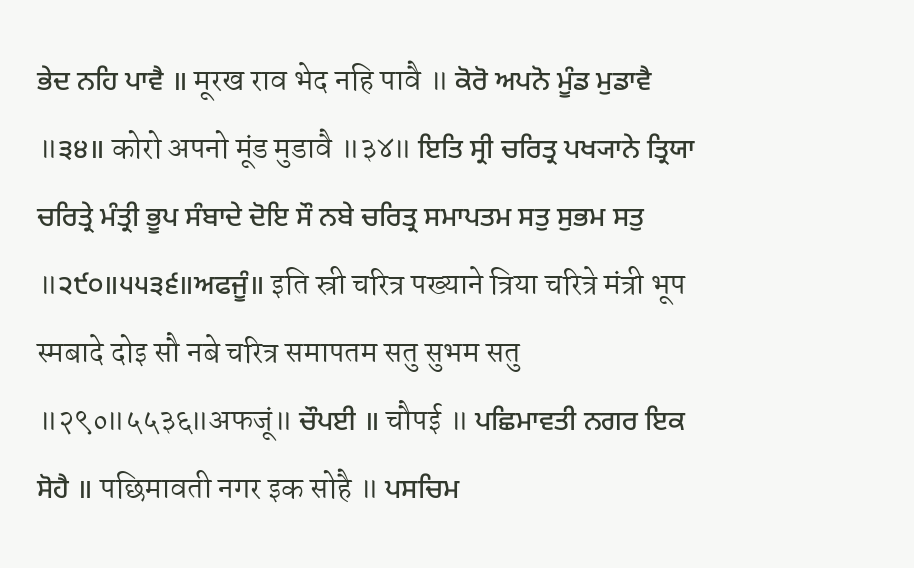ਭੇਦ ਨਹਿ ਪਾਵੈ ॥ मूरख राव भेद नहि पावै ॥ ਕੋਰੋ ਅਪਨੋ ਮੂੰਡ ਮੁਡਾਵੈ ॥੩੪॥ कोरो अपनो मूंड मुडावै ॥३४॥ ਇਤਿ ਸ੍ਰੀ ਚਰਿਤ੍ਰ ਪਖ੍ਯਾਨੇ ਤ੍ਰਿਯਾ ਚਰਿਤ੍ਰੇ ਮੰਤ੍ਰੀ ਭੂਪ ਸੰਬਾਦੇ ਦੋਇ ਸੌ ਨਬੇ ਚਰਿਤ੍ਰ ਸਮਾਪਤਮ ਸਤੁ ਸੁਭਮ ਸਤੁ ॥੨੯੦॥੫੫੩੬॥ਅਫਜੂੰ॥ इति स्री चरित्र पख्याने त्रिया चरित्रे मंत्री भूप स्मबादे दोइ सौ नबे चरित्र समापतम सतु सुभम सतु ॥२९०॥५५३६॥अफजूं॥ ਚੌਪਈ ॥ चौपई ॥ ਪਛਿਮਾਵਤੀ ਨਗਰ ਇਕ ਸੋਹੈ ॥ पछिमावती नगर इक सोहै ॥ ਪਸਚਿਮ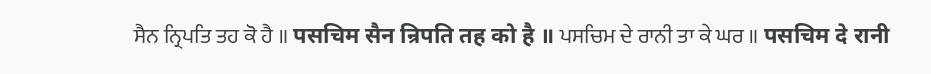ਸੈਨ ਨ੍ਰਿਪਤਿ ਤਹ ਕੋ ਹੈ ॥ पसचिम सैन न्रिपति तह को है ॥ ਪਸਚਿਮ ਦੇ ਰਾਨੀ ਤਾ ਕੇ ਘਰ ॥ पसचिम दे रानी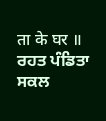ता के घर ॥ ਰਹਤ ਪੰਡਿਤਾ ਸਕਲ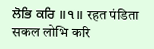ਲੋਭਿ ਕਰਿ ॥੧॥ रहत पंडिता सकल लोभि करि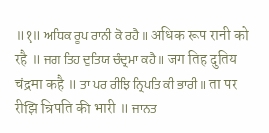॥१॥ ਅਧਿਕ ਰੂਪ ਰਾਨੀ ਕੋ ਰਹੈ ॥ अधिक रूप रानी को रहै ॥ ਜਗ ਤਿਹ ਦੁਤਿਯ ਚੰਦ੍ਰਮਾ ਕਹੈ ॥ जग तिह दुतिय चंद्रमा कहै ॥ ਤਾ ਪਰ ਰੀਝਿ ਨ੍ਰਿਪਤਿ ਕੀ ਭਾਰੀ ॥ ता पर रीझि न्रिपति की भारी ॥ ਜਾਨਤ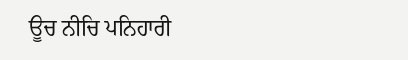ਊਚ ਨੀਚਿ ਪਨਿਹਾਰੀ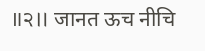॥੨॥ जानत ऊच नीचि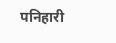पनिहारी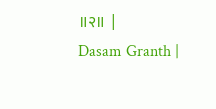॥२॥ |
Dasam Granth |